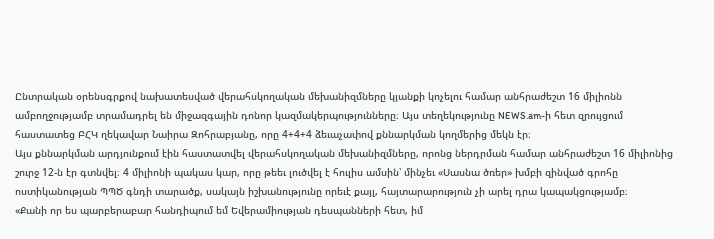Ընտրական օրենսգրքով նախատեսված վերահսկողական մեխանիզմները կյանքի կոչելու համար անհրաժեշտ 16 միլիոնն ամբողջությամբ տրամադրել են միջազգային դոնոր կազմակերպությունները։ Այս տեղեկությունը NEWS.am-ի հետ զրույցում հաստատեց ԲՀԿ ղեկավար Նաիրա Զոհրաբյանը, որը 4+4+4 ձեւաչափով քննարկման կողմերից մեկն էր։
Այս քննարկման արդյունքում էին հաստատվել վերահսկողական մեխանիզմները, որոնց ներդրման համար անհրաժեշտ 16 միլիոնից շուրջ 12-ն էր գտնվել։ 4 միլիոնի պակաս կար, որը թեեւ լուծվել է հուլիս ամսին՝ մինչեւ «Սասնա ծռեր» խմբի զինված գրոհը ոստիկանության ՊՊԾ գնդի տարածք, սակայն իշխանությունը որեւէ քայլ, հայտարարություն չի արել դրա կապակցությամբ։
«Քանի որ ես պարբերաբար հանդիպում եմ Եվերամիության դեսպանների հետ, իմ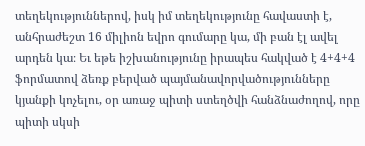տեղեկություններով, իսկ իմ տեղեկությունը հավաստի է, անհրաժեշտ 16 միլիոն եվրո գումարը կա, մի բան էլ ավել արդեն կա։ Եւ եթե իշխանությունը իրապես հակված է 4+4+4 ֆորմատով ձեռք բերված պայմանավորվածությունները կյանքի կոչելու, օր առաջ պիտի ստեղծվի հանձնաժողով, որը պիտի սկսի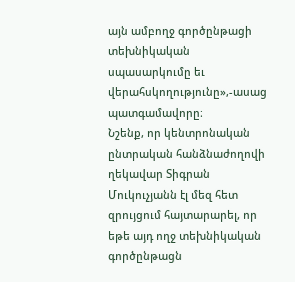այն ամբողջ գործընթացի տեխնիկական սպասարկումը եւ վերահսկողությունը»,-ասաց պատգամավորը։
Նշենք, որ կենտրոնական ընտրական հանձնաժողովի ղեկավար Տիգրան Մուկուչյանն էլ մեզ հետ զրույցում հայտարարել, որ եթե այդ ողջ տեխնիկական գործընթացն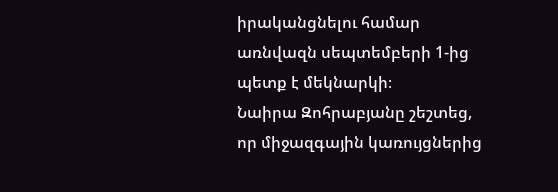իրականցնելու համար առնվազն սեպտեմբերի 1-ից պետք է մեկնարկի։
Նաիրա Զոհրաբյանը շեշտեց, որ միջազգային կառույցներից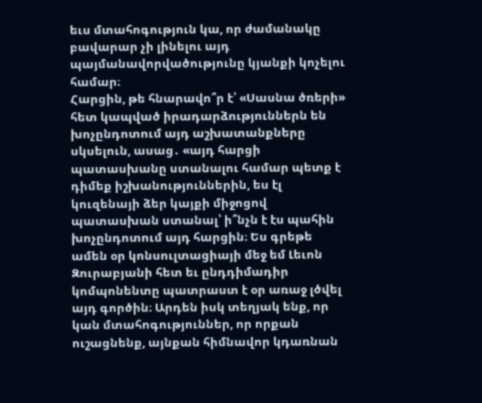եւս մտահոգություն կա, որ ժամանակը բավարար չի լինելու այդ պայմանավորվածությունը կյանքի կոչելու համար։
Հարցին, թե հնարավո՞ր է՝ «Սասնա ծռերի» հետ կապված իրադարձություններն են խոչընդոտում այդ աշխատանքները սկսելուն, ասաց․ «այդ հարցի պատասխանը ստանալու համար պետք է դիմեք իշխանություններին, ես էլ կուզենայի ձեր կայքի միջոցով պատասխան ստանալ՝ ի՞նչն է էս պահին խոչընդոտում այդ հարցին։ Ես գրեթե ամեն օր կոնսուլտացիայի մեջ եմ Լեւոն Զուրաբյանի հետ եւ ընդդիմադիր կոմպոնենտը պատրաստ է օր առաջ լծվել այդ գործին։ Արդեն իսկ տեղյակ ենք, որ կան մտահոգություններ, որ որքան ուշացնենք, այնքան հիմնավոր կդառնան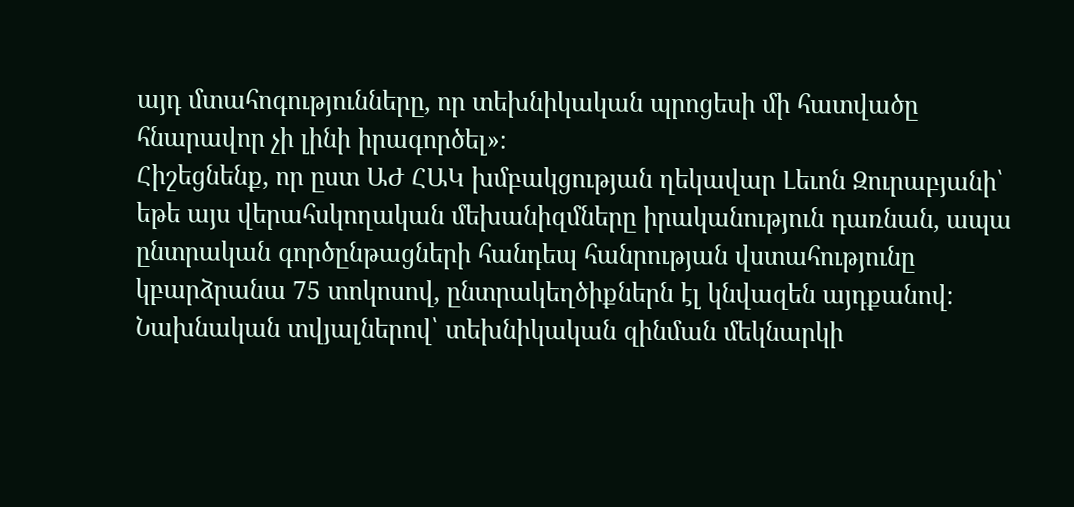այդ մտահոգությունները, որ տեխնիկական պրոցեսի մի հատվածը հնարավոր չի լինի իրագործել»։
Հիշեցնենք, որ ըստ ԱԺ ՀԱԿ խմբակցության ղեկավար Լեւոն Զուրաբյանի՝ եթե այս վերահսկողական մեխանիզմները իրականություն դառնան, ապա ընտրական գործընթացների հանդեպ հանրության վստահությունը կբարձրանա 75 տոկոսով, ընտրակեղծիքներն էլ կնվազեն այդքանով։ Նախնական տվյալներով՝ տեխնիկական զինման մեկնարկի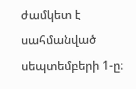ժամկետ է սահմանված սեպտեմբերի 1-ը։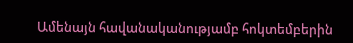Ամենայն հավանականությամբ հոկտեմբերին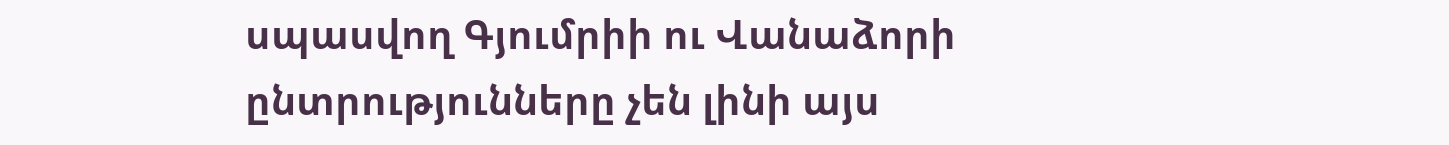սպասվող Գյումրիի ու Վանաձորի ընտրությունները չեն լինի այս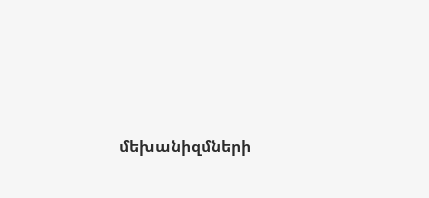մեխանիզմների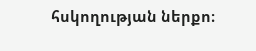հսկողության ներքո։